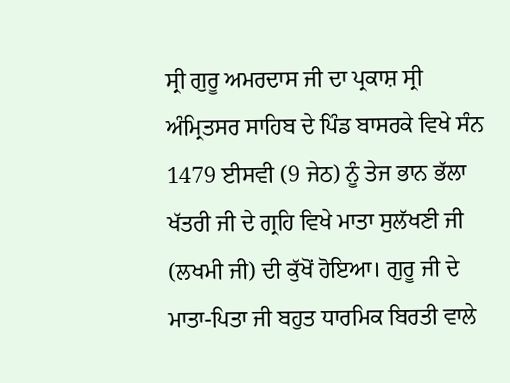ਸ੍ਰੀ ਗੁਰੂ ਅਮਰਦਾਸ ਜੀ ਦਾ ਪ੍ਰਕਾਸ਼ ਸ੍ਰੀ ਅੰਮ੍ਰਿਤਸਰ ਸਾਹਿਬ ਦੇ ਪਿੰਡ ਬਾਸਰਕੇ ਵਿਖੇ ਸੰਨ 1479 ਈਸਵੀ (9 ਜੇਠ) ਨੂੰ ਤੇਜ ਭਾਨ ਭੱਲਾ ਖੱਤਰੀ ਜੀ ਦੇ ਗ੍ਰਹਿ ਵਿਖੇ ਮਾਤਾ ਸੁਲੱਖਣੀ ਜੀ (ਲਖਮੀ ਜੀ) ਦੀ ਕੁੱਖੋਂ ਹੋਇਆ। ਗੁਰੂ ਜੀ ਦੇ ਮਾਤਾ-ਪਿਤਾ ਜੀ ਬਹੁਤ ਧਾਰਮਿਕ ਬਿਰਤੀ ਵਾਲੇ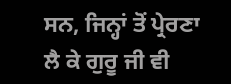ਸਨ, ਜਿਨ੍ਹਾਂ ਤੋਂ ਪ੍ਰੇਰਣਾ ਲੈ ਕੇ ਗੁਰੂ ਜੀ ਵੀ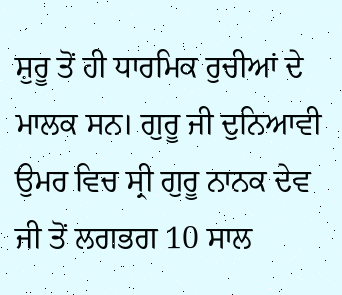ਸ਼ੁਰੂ ਤੋਂ ਹੀ ਧਾਰਮਿਕ ਰੁਚੀਆਂ ਦੇ ਮਾਲਕ ਸਨ। ਗੁਰੂ ਜੀ ਦੁਨਿਆਵੀ ਉਮਰ ਵਿਚ ਸ੍ਰੀ ਗੁਰੂ ਨਾਨਕ ਦੇਵ ਜੀ ਤੋਂ ਲਗਭਗ 10 ਸਾਲ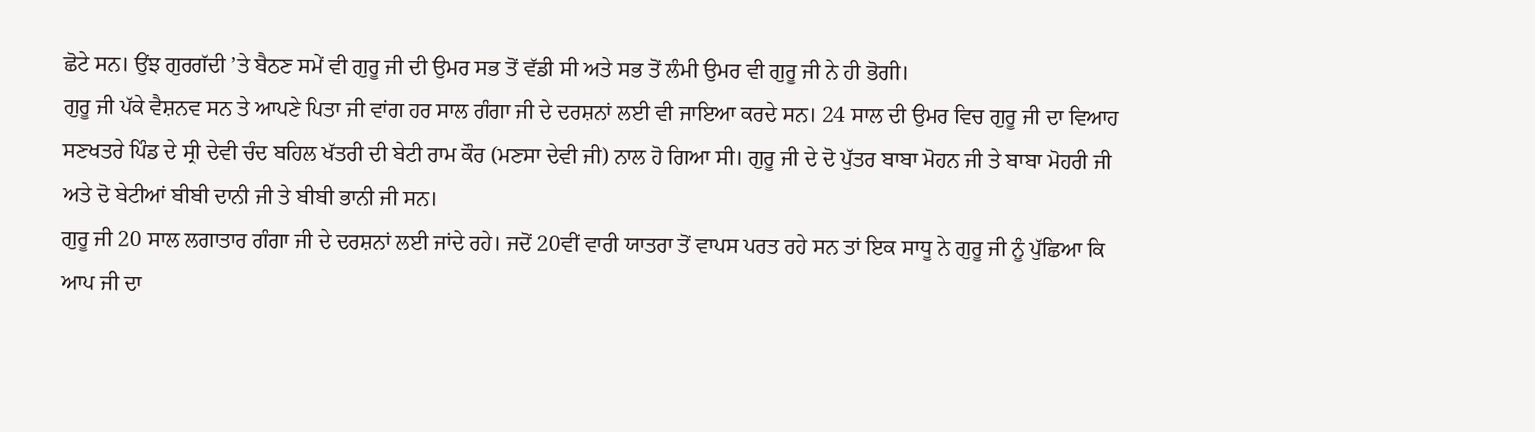ਛੋਟੇ ਸਨ। ਉਂਝ ਗੁਰਗੱਦੀ ’ਤੇ ਬੈਠਣ ਸਮੇਂ ਵੀ ਗੁਰੂ ਜੀ ਦੀ ਉਮਰ ਸਭ ਤੋਂ ਵੱਡੀ ਸੀ ਅਤੇ ਸਭ ਤੋਂ ਲੰਮੀ ਉਮਰ ਵੀ ਗੁਰੂ ਜੀ ਨੇ ਹੀ ਭੋਗੀ।
ਗੁਰੂ ਜੀ ਪੱਕੇ ਵੈਸ਼ਨਵ ਸਨ ਤੇ ਆਪਣੇ ਪਿਤਾ ਜੀ ਵਾਂਗ ਹਰ ਸਾਲ ਗੰਗਾ ਜੀ ਦੇ ਦਰਸ਼ਨਾਂ ਲਈ ਵੀ ਜਾਇਆ ਕਰਦੇ ਸਨ। 24 ਸਾਲ ਦੀ ਉਮਰ ਵਿਚ ਗੁਰੂ ਜੀ ਦਾ ਵਿਆਹ ਸਣਖਤਰੇ ਪਿੰਡ ਦੇ ਸ੍ਰੀ ਦੇਵੀ ਚੰਦ ਬਹਿਲ ਖੱਤਰੀ ਦੀ ਬੇਟੀ ਰਾਮ ਕੌਰ (ਮਣਸਾ ਦੇਵੀ ਜੀ) ਨਾਲ ਹੋ ਗਿਆ ਸੀ। ਗੁਰੂ ਜੀ ਦੇ ਦੋ ਪੁੱਤਰ ਬਾਬਾ ਮੋਹਨ ਜੀ ਤੇ ਬਾਬਾ ਮੋਹਰੀ ਜੀ ਅਤੇ ਦੋ ਬੇਟੀਆਂ ਬੀਬੀ ਦਾਨੀ ਜੀ ਤੇ ਬੀਬੀ ਭਾਨੀ ਜੀ ਸਨ।
ਗੁਰੂ ਜੀ 20 ਸਾਲ ਲਗਾਤਾਰ ਗੰਗਾ ਜੀ ਦੇ ਦਰਸ਼ਨਾਂ ਲਈ ਜਾਂਦੇ ਰਹੇ। ਜਦੋਂ 20ਵੀਂ ਵਾਰੀ ਯਾਤਰਾ ਤੋਂ ਵਾਪਸ ਪਰਤ ਰਹੇ ਸਨ ਤਾਂ ਇਕ ਸਾਧੂ ਨੇ ਗੁਰੂ ਜੀ ਨੂੰ ਪੁੱਛਿਆ ਕਿ ਆਪ ਜੀ ਦਾ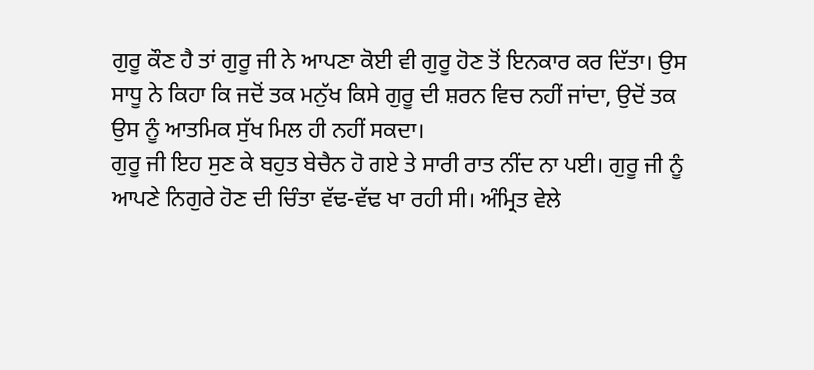ਗੁਰੂ ਕੌਣ ਹੈ ਤਾਂ ਗੁਰੂ ਜੀ ਨੇ ਆਪਣਾ ਕੋਈ ਵੀ ਗੁਰੂ ਹੋਣ ਤੋਂ ਇਨਕਾਰ ਕਰ ਦਿੱਤਾ। ਉਸ ਸਾਧੂ ਨੇ ਕਿਹਾ ਕਿ ਜਦੋਂ ਤਕ ਮਨੁੱਖ ਕਿਸੇ ਗੁਰੂ ਦੀ ਸ਼ਰਨ ਵਿਚ ਨਹੀਂ ਜਾਂਦਾ, ਉਦੋਂ ਤਕ ਉਸ ਨੂੰ ਆਤਮਿਕ ਸੁੱਖ ਮਿਲ ਹੀ ਨਹੀਂ ਸਕਦਾ।
ਗੁਰੂ ਜੀ ਇਹ ਸੁਣ ਕੇ ਬਹੁਤ ਬੇਚੈਨ ਹੋ ਗਏ ਤੇ ਸਾਰੀ ਰਾਤ ਨੀਂਦ ਨਾ ਪਈ। ਗੁਰੂ ਜੀ ਨੂੰ ਆਪਣੇ ਨਿਗੁਰੇ ਹੋਣ ਦੀ ਚਿੰਤਾ ਵੱਢ-ਵੱਢ ਖਾ ਰਹੀ ਸੀ। ਅੰਮ੍ਰਿਤ ਵੇਲੇ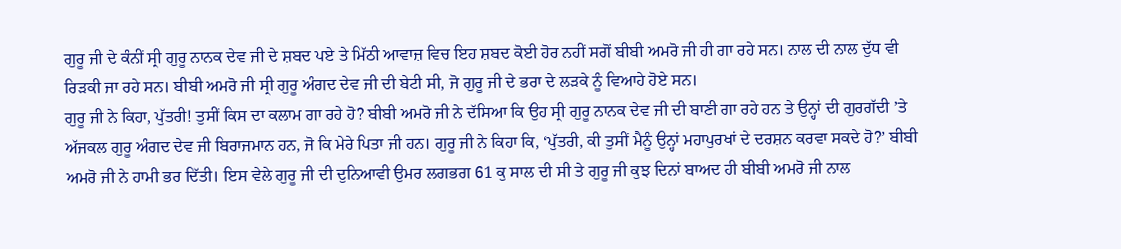ਗੁਰੂ ਜੀ ਦੇ ਕੰਨੀਂ ਸ੍ਰੀ ਗੁਰੂ ਨਾਨਕ ਦੇਵ ਜੀ ਦੇ ਸ਼ਬਦ ਪਏ ਤੇ ਮਿੱਠੀ ਆਵਾਜ਼ ਵਿਚ ਇਹ ਸ਼ਬਦ ਕੋਈ ਹੋਰ ਨਹੀਂ ਸਗੋਂ ਬੀਬੀ ਅਮਰੋ ਜੀ ਹੀ ਗਾ ਰਹੇ ਸਨ। ਨਾਲ ਦੀ ਨਾਲ ਦੁੱਧ ਵੀ ਰਿੜਕੀ ਜਾ ਰਹੇ ਸਨ। ਬੀਬੀ ਅਮਰੋ ਜੀ ਸ੍ਰੀ ਗੁਰੂ ਅੰਗਦ ਦੇਵ ਜੀ ਦੀ ਬੇਟੀ ਸੀ, ਜੋ ਗੁਰੂ ਜੀ ਦੇ ਭਰਾ ਦੇ ਲੜਕੇ ਨੂੰ ਵਿਆਹੇ ਹੋਏ ਸਨ।
ਗੁਰੂ ਜੀ ਨੇ ਕਿਹਾ, ਪੁੱਤਰੀ! ਤੁਸੀਂ ਕਿਸ ਦਾ ਕਲਾਮ ਗਾ ਰਹੇ ਹੋ? ਬੀਬੀ ਅਮਰੋ ਜੀ ਨੇ ਦੱਸਿਆ ਕਿ ਉਹ ਸ੍ਰੀ ਗੁਰੂ ਨਾਨਕ ਦੇਵ ਜੀ ਦੀ ਬਾਣੀ ਗਾ ਰਹੇ ਹਨ ਤੇ ਉਨ੍ਹਾਂ ਦੀ ਗੁਰਗੱਦੀ ’ਤੇ ਅੱਜਕਲ ਗੁਰੂ ਅੰਗਦ ਦੇਵ ਜੀ ਬਿਰਾਜਮਾਨ ਹਨ, ਜੋ ਕਿ ਮੇਰੇ ਪਿਤਾ ਜੀ ਹਨ। ਗੁਰੂ ਜੀ ਨੇ ਕਿਹਾ ਕਿ, ‘ਪੁੱਤਰੀ, ਕੀ ਤੁਸੀਂ ਮੈਨੂੰ ਉਨ੍ਹਾਂ ਮਹਾਪੁਰਖਾਂ ਦੇ ਦਰਸ਼ਨ ਕਰਵਾ ਸਕਦੇ ਹੋ?’ ਬੀਬੀ ਅਮਰੋ ਜੀ ਨੇ ਹਾਮੀ ਭਰ ਦਿੱਤੀ। ਇਸ ਵੇਲੇ ਗੁਰੂ ਜੀ ਦੀ ਦੁਨਿਆਵੀ ਉਮਰ ਲਗਭਗ 61 ਕੁ ਸਾਲ ਦੀ ਸੀ ਤੇ ਗੁਰੂ ਜੀ ਕੁਝ ਦਿਨਾਂ ਬਾਅਦ ਹੀ ਬੀਬੀ ਅਮਰੋ ਜੀ ਨਾਲ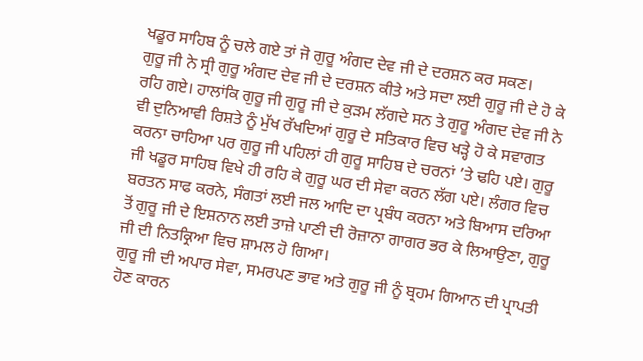ਖਡੂਰ ਸਾਹਿਬ ਨੂੰ ਚਲੇ ਗਏ ਤਾਂ ਜੋ ਗੁਰੂ ਅੰਗਦ ਦੇਵ ਜੀ ਦੇ ਦਰਸ਼ਨ ਕਰ ਸਕਣ।
ਗੁਰੂ ਜੀ ਨੇ ਸ੍ਰੀ ਗੁਰੂ ਅੰਗਦ ਦੇਵ ਜੀ ਦੇ ਦਰਸ਼ਨ ਕੀਤੇ ਅਤੇ ਸਦਾ ਲਈ ਗੁਰੂ ਜੀ ਦੇ ਹੋ ਕੇ ਰਹਿ ਗਏ। ਹਾਲਾਂਕਿ ਗੁਰੂ ਜੀ ਗੁਰੂ ਜੀ ਦੇ ਕੁੜਮ ਲੱਗਦੇ ਸਨ ਤੇ ਗੁਰੂ ਅੰਗਦ ਦੇਵ ਜੀ ਨੇ ਵੀ ਦੁਨਿਆਵੀ ਰਿਸ਼ਤੇ ਨੂੰ ਮੁੱਖ ਰੱਖਦਿਆਂ ਗੁਰੂ ਦੇ ਸਤਿਕਾਰ ਵਿਚ ਖੜ੍ਹੇ ਹੋ ਕੇ ਸਵਾਗਤ ਕਰਨਾ ਚਾਹਿਆ ਪਰ ਗੁਰੂ ਜੀ ਪਹਿਲਾਂ ਹੀ ਗੁਰੂ ਸਾਹਿਬ ਦੇ ਚਰਨਾਂ ’ਤੇ ਢਹਿ ਪਏ। ਗੁਰੂ ਜੀ ਖਡੂਰ ਸਾਹਿਬ ਵਿਖੇ ਹੀ ਰਹਿ ਕੇ ਗੁਰੂ ਘਰ ਦੀ ਸੇਵਾ ਕਰਨ ਲੱਗ ਪਏ। ਲੰਗਰ ਵਿਚ ਬਰਤਨ ਸਾਫ ਕਰਨੇ, ਸੰਗਤਾਂ ਲਈ ਜਲ ਆਦਿ ਦਾ ਪ੍ਰਬੰਧ ਕਰਨਾ ਅਤੇ ਬਿਆਸ ਦਰਿਆ ਤੋਂ ਗੁਰੂ ਜੀ ਦੇ ਇਸ਼ਨਾਨ ਲਈ ਤਾਜ਼ੇ ਪਾਣੀ ਦੀ ਰੋਜ਼ਾਨਾ ਗਾਗਰ ਭਰ ਕੇ ਲਿਆਉਣਾ, ਗੁਰੂ ਜੀ ਦੀ ਨਿਤਕ੍ਰਿਆ ਵਿਚ ਸ਼ਾਮਲ ਹੋ ਗਿਆ।
ਗੁਰੂ ਜੀ ਦੀ ਅਪਾਰ ਸੇਵਾ, ਸਮਰਪਣ ਭਾਵ ਅਤੇ ਗੁਰੂ ਜੀ ਨੂੰ ਬ੍ਰਹਮ ਗਿਆਨ ਦੀ ਪ੍ਰਾਪਤੀ ਹੋਣ ਕਾਰਨ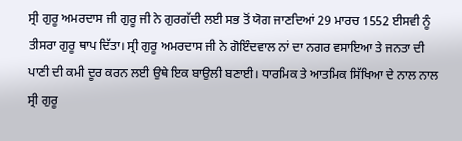ਸ੍ਰੀ ਗੁਰੂ ਅਮਰਦਾਸ ਜੀ ਗੁਰੂ ਜੀ ਨੇ ਗੁਰਗੱਦੀ ਲਈ ਸਭ ਤੋਂ ਯੋਗ ਜਾਣਦਿਆਂ 29 ਮਾਰਚ 1552 ਈਸਵੀ ਨੂੰ ਤੀਸਰਾ ਗੁਰੂ ਥਾਪ ਦਿੱਤਾ। ਸ੍ਰੀ ਗੁਰੂ ਅਮਰਦਾਸ ਜੀ ਨੇ ਗੋਇੰਦਵਾਲ ਨਾਂ ਦਾ ਨਗਰ ਵਸਾਇਆ ਤੇ ਜਨਤਾ ਦੀ ਪਾਣੀ ਦੀ ਕਮੀ ਦੂਰ ਕਰਨ ਲਈ ਉਥੇ ਇਕ ਬਾਉਲੀ ਬਣਾਈ। ਧਾਰਮਿਕ ਤੇ ਆਤਮਿਕ ਸਿੱਖਿਆ ਦੇ ਨਾਲ ਨਾਲ ਸ੍ਰੀ ਗੁਰੂ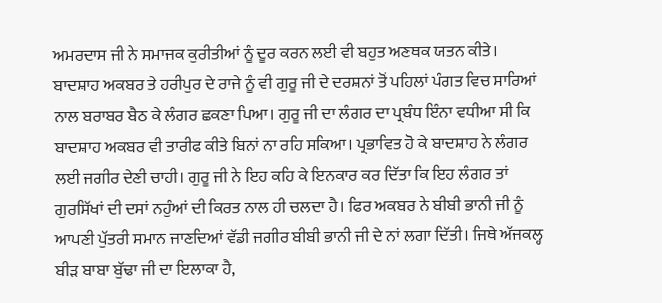ਅਮਰਦਾਸ ਜੀ ਨੇ ਸਮਾਜਕ ਕੁਰੀਤੀਆਂ ਨੂੰ ਦੂਰ ਕਰਨ ਲਈ ਵੀ ਬਹੁਤ ਅਣਥਕ ਯਤਨ ਕੀਤੇ।
ਬਾਦਸ਼ਾਹ ਅਕਬਰ ਤੇ ਹਰੀਪੁਰ ਦੇ ਰਾਜੇ ਨੂੰ ਵੀ ਗੁਰੂ ਜੀ ਦੇ ਦਰਸ਼ਨਾਂ ਤੋਂ ਪਹਿਲਾਂ ਪੰਗਤ ਵਿਚ ਸਾਰਿਆਂ ਨਾਲ ਬਰਾਬਰ ਬੈਠ ਕੇ ਲੰਗਰ ਛਕਣਾ ਪਿਆ। ਗੁਰੂ ਜੀ ਦਾ ਲੰਗਰ ਦਾ ਪ੍ਰਬੰਧ ਇੰਨਾ ਵਧੀਆ ਸੀ ਕਿ ਬਾਦਸ਼ਾਹ ਅਕਬਰ ਵੀ ਤਾਰੀਫ ਕੀਤੇ ਬਿਨਾਂ ਨਾ ਰਹਿ ਸਕਿਆ। ਪ੍ਰਭਾਵਿਤ ਹੋ ਕੇ ਬਾਦਸ਼ਾਹ ਨੇ ਲੰਗਰ ਲਈ ਜਗੀਰ ਦੇਣੀ ਚਾਹੀ। ਗੁਰੂ ਜੀ ਨੇ ਇਹ ਕਹਿ ਕੇ ਇਨਕਾਰ ਕਰ ਦਿੱਤਾ ਕਿ ਇਹ ਲੰਗਰ ਤਾਂ ਗੁਰਸਿੱਖਾਂ ਦੀ ਦਸਾਂ ਨਹੁੰਆਂ ਦੀ ਕਿਰਤ ਨਾਲ ਹੀ ਚਲਦਾ ਹੈ। ਫਿਰ ਅਕਬਰ ਨੇ ਬੀਬੀ ਭਾਨੀ ਜੀ ਨੂੰ ਆਪਣੀ ਪੁੱਤਰੀ ਸਮਾਨ ਜਾਣਦਿਆਂ ਵੱਡੀ ਜਗੀਰ ਬੀਬੀ ਭਾਨੀ ਜੀ ਦੇ ਨਾਂ ਲਗਾ ਦਿੱਤੀ। ਜਿਥੇ ਅੱਜਕਲ੍ਹ ਬੀੜ ਬਾਬਾ ਬੁੱਢਾ ਜੀ ਦਾ ਇਲਾਕਾ ਹੈ,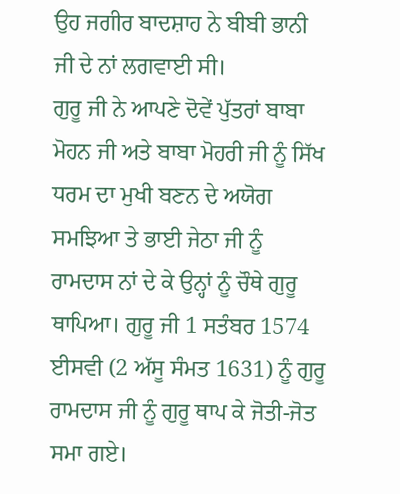ਉਹ ਜਗੀਰ ਬਾਦਸ਼ਾਹ ਨੇ ਬੀਬੀ ਭਾਨੀ ਜੀ ਦੇ ਨਾਂ ਲਗਵਾਈ ਸੀ।
ਗੁਰੂ ਜੀ ਨੇ ਆਪਣੇ ਦੋਵੇਂ ਪੁੱਤਰਾਂ ਬਾਬਾ ਮੋਹਨ ਜੀ ਅਤੇ ਬਾਬਾ ਮੋਹਰੀ ਜੀ ਨੂੰ ਸਿੱਖ ਧਰਮ ਦਾ ਮੁਖੀ ਬਣਨ ਦੇ ਅਯੋਗ ਸਮਝਿਆ ਤੇ ਭਾਈ ਜੇਠਾ ਜੀ ਨੂੰ ਰਾਮਦਾਸ ਨਾਂ ਦੇ ਕੇ ਉਨ੍ਹਾਂ ਨੂੰ ਚੌਥੇ ਗੁਰੂ ਥਾਪਿਆ। ਗੁਰੂ ਜੀ 1 ਸਤੰਬਰ 1574 ਈਸਵੀ (2 ਅੱਸੂ ਸੰਮਤ 1631) ਨੂੰ ਗੁਰੂ ਰਾਮਦਾਸ ਜੀ ਨੂੰ ਗੁਰੂ ਥਾਪ ਕੇ ਜੋਤੀ-ਜੋਤ ਸਮਾ ਗਏ।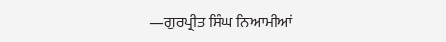—ਗੁਰਪ੍ਰੀਤ ਸਿੰਘ ਨਿਆਮੀਆਂ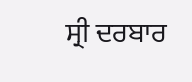ਸ੍ਰੀ ਦਰਬਾਰ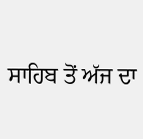ਸਾਹਿਬ ਤੋਂ ਅੱਜ ਦਾ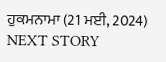ਹੁਕਮਨਾਮਾ (21 ਮਈ, 2024)
NEXT STORY